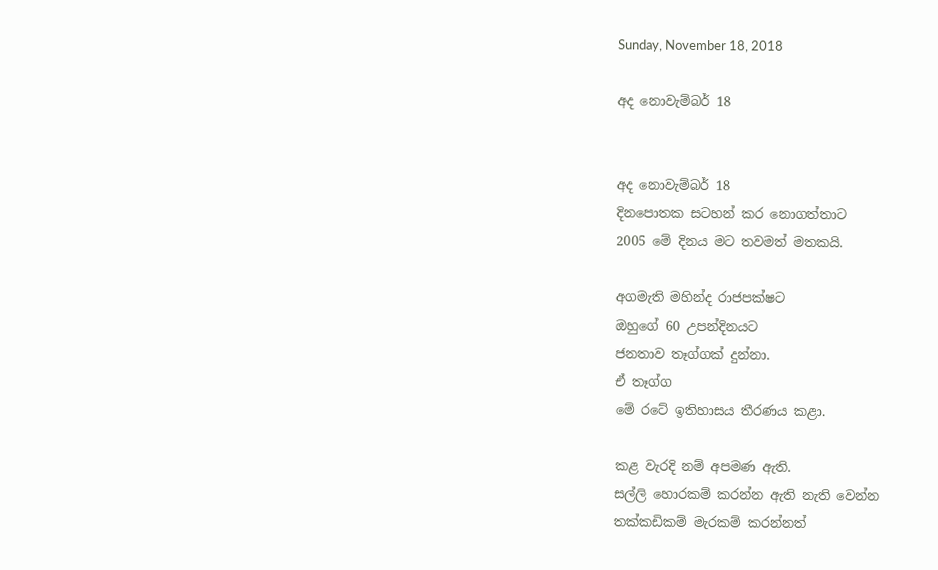Sunday, November 18, 2018

අද නොවැම්බර් 18


අද නොවැම්බර් 18
දිනපොතක සටහන් කර නොගත්තාට
2005 මේ දිනය මට තවමත් මතකයි.

අගමැති මහින්ද රාජපක්ෂට
ඔහුගේ 60 උපන්දිනයට
ජනතාව තෑග්ගක් දුන්නා.
ඒ තෑග්ග
මේ රටේ ඉතිහාසය තීරණය කළා.

කළ වැරදි නම් අපමණ ඇති.
සල්ලි හොරකම් කරන්න ඇති නැති වෙන්න
තක්කඩිකම් මැරකම් කරන්නත්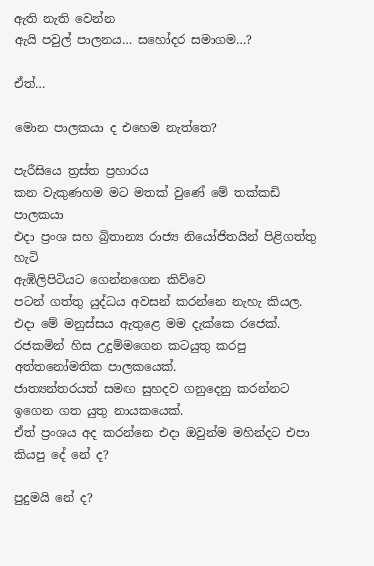ඇති නැති වෙන්න
ඇයි පවුල් පාලනය… සහෝදර සමාගම…?

ඒත්…

මොන පාලකයා ද එහෙම නැත්තෙ?

පැරීසියෙ ත්‍රස්ත ප්‍රහාරය
කන වැකුණහම මට මතක් වුණේ මේ තක්කඩි පාලකයා
එදා ප්‍රංශ සහ බ්‍රිතාන්‍ය රාජ්‍ය නියෝජිතයින් පිළිගත්තු හැටි
ඇඹිලිපිටියට ගෙන්නගෙන කිව්වෙ
පටන් ගත්තු යුද්ධය අවසන් කරන්නෙ නැහැ කියල.
එදා ‍මේ මනුස්සය ඇතුළෙ මම දැක්කෙ රජෙක්.
රජකමින් හිස උදුම්මගෙන කටයුතු කරපු අත්තනෝමතික පාලකයෙක්.
ජාත්‍යන්තරයත් සමඟ සුහදව ගනුදෙනු කරන්නට ඉගෙන ගත යුතු නායකයෙක්.
ඒත් ප්‍රංශය අද කරන්නෙ එදා ඔවුන්ම මහින්දට එපා කියපු දේ නේ ද?

පුදුමයි නේ ද?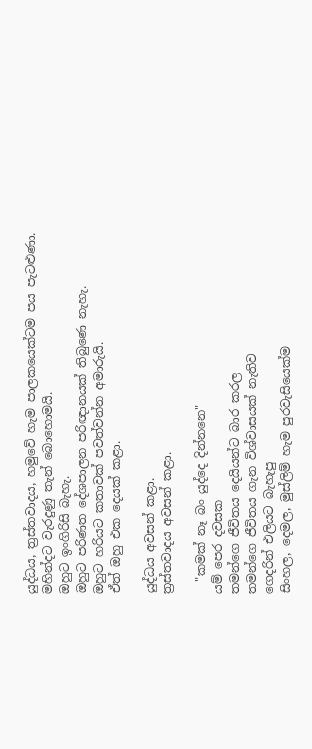යුද්ධය, ත්‍රස්තවාදය, හමුවේ හැම පාලකයෙක්ටම පය පැටළුණා.
මහින්දට වැරදුණු තැන් බොහොමයි.
ඔහුට ඉංගිරිසි බැහැ.
ඔහුට පරිණත දේශපාලන පරිඥානයක් තිබුණෙ නැහැ.
ඔහුට හරියට කතාවක් පවත්වන්න අමාරුයි.
ඒත් ඔහු එක දෙයක් කළා.

යුද්ධය අවසන් කළා.
ත්‍රස්තවාදය අවසන් කළා.

  "කමක් නෑ බං යුද්දෙ දින්නනෙ"
යම් පෙර දවසක
තමන්ගෙ ජීවිතය දෙයියන්ට බාර කරල
තමන්ගෙ ජීවිතය ගැන විශ්වාසයක් නැතිව
ගෙදරින් එලියට බැහැපු
සිංහල, දෙමල, මුස්ලිම් හැම පුරවැසියෙක්ම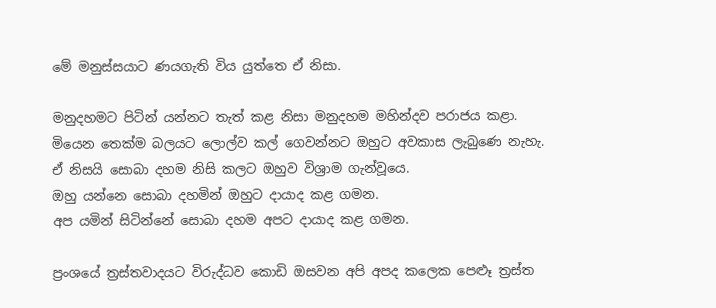මේ මනුස්සයාට ණයගැති විය යුත්තෙ ඒ නිසා.

මනුදහමට පිටින් යන්නට තැත් කළ නිසා මනුදහම මහින්දව පරාජය කළා.
මියෙන තෙක්ම බලයට ලොල්ව කල් ගෙවන්නට ඔහුට අවකාස ලැබුණෙ නැහැ. ඒ නිසයි සොබා දහම නිසි කලට ඔහුව විශ්‍රාම ගැන්වූයෙ.
ඔහු යන්නෙ සොබා දහමින් ඔහුට දායාද කළ ගමන.
අප යමින් සිටින්නේ සොබා දහම අපට දායාද කළ ගමන.

ප්‍රංශයේ ත්‍රස්තවාදයට විරුද්ධව කොඩි ඔසවන අපි අපද කලෙක පෙළුෑ ත්‍රස්ත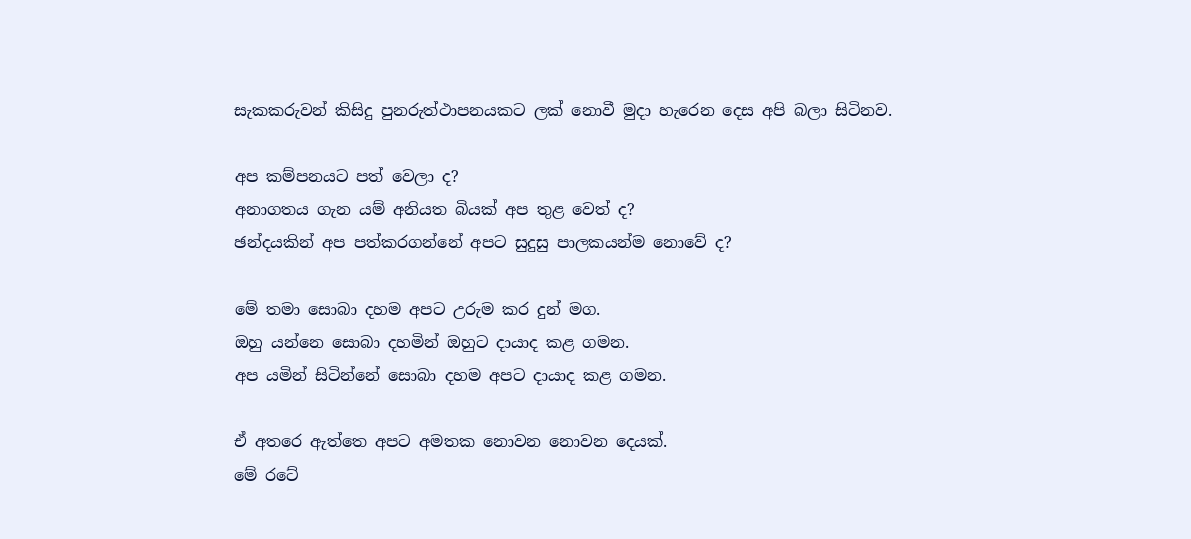සැකකරුවන් කිසිදු පුනරුත්ථාපනයකට ලක් නොවී මුදා හැරෙන දෙස අපි බලා සිටිනව.

අප කම්පනයට පත් වෙලා ද?
අනාගතය ගැන යම් අනියත බියක් අප තුළ වෙත් ද?
ඡන්දයකින් අප පත්කරගන්නේ අපට සුදුසු පාලකයන්ම නොවේ ද?

මේ තමා සොබා දහම අපට උරුම කර දුන් මග.
ඔහු යන්නෙ සොබා දහමින් ඔහුට දායාද කළ ගමන.
අප යමින් සිටින්නේ සොබා දහම අපට දායාද කළ ගමන.

ඒ අතරෙ ඇත්තෙ අපට අමතක නොවන නොවන දෙයක්.
මේ රටේ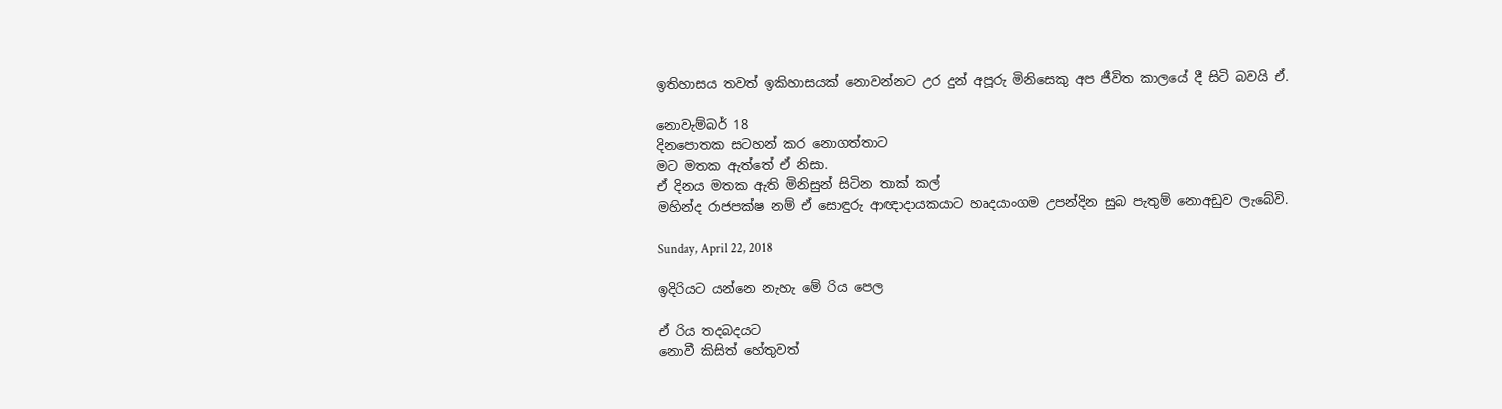ඉතිහාසය තවත් ඉකිහාසයක් නොවන්නට උර දුන් අපූරු මිනිසෙකු අප ජීවිත කාලයේ දී සිටි බවයි ඒ.

නොවැම්බර් 18
දිනපොතක සටහන් කර නොගත්තාට
මට මතක ඇත්තේ ඒ නිසා.
ඒ දිනය මතක ඇති මිනිසුන් සිටින තාක් කල්
මහින්ද රාජපක්ෂ නම් ඒ සොඳුරු ආඥාදායකයාට හෘදයාංගම උපන්දින සුබ පැතුම් නොඅඩුව ලැබේවි.

Sunday, April 22, 2018

ඉදිරියට යන්නෙ නැහැ මේ රිය පෙල

ඒ රිය තදබදයට
නොවී කිසිත් හේතුවත්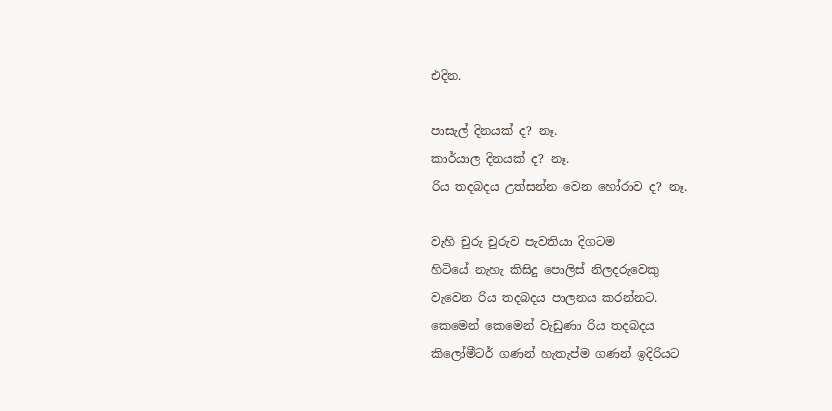එදින.

පාසැල් දිනයක් ද? නෑ.
කාර්යාල දිනයක් ද? නෑ.
රිය තදබදය උත්සන්න වෙන හෝරාව ද? නෑ.

වැහි චුරු චුරුව පැවතියා දිගටම
හිටියේ නැහැ කිසිදු පොලිස් නිලදරුවෙකු
වැවෙන රිය තදබදය පාලනය කරන්නට.
කෙමෙන් කෙමෙන් වැඩුණා රිය තදබදය
කි‍ලෝමීටර් ගණන් හැතැප්ම ගණන් ඉදිරියට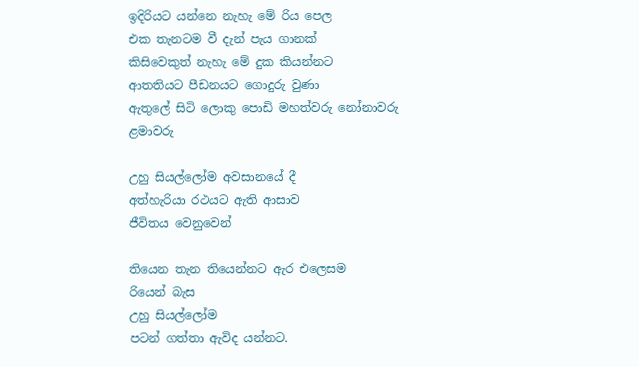ඉදිරියට යන්නෙ නැහැ මේ රිය පෙල
එක තැනටම වී දැන් පැය ගානක්
කිසිවෙකුත් නැහැ මේ දුක කියන්නට
ආතතියට පීඩනයට ගොදුරු වුණා
ඇතුලේ සිටි ලොකු පොඩි මහත්වරු නෝනාවරු ළමාවරු

උහු සියල්ලෝම අවසානයේ දී
අත්හැරියා රථයට ඇති ආසාව
ජීවිතය වෙනුවෙන්

තියෙන තැන තියෙන්නට ඇර එලෙසම
රියෙන් බැස
උහු සියල්ලෝම
පටන් ගත්තා ඇවිද යන්නට.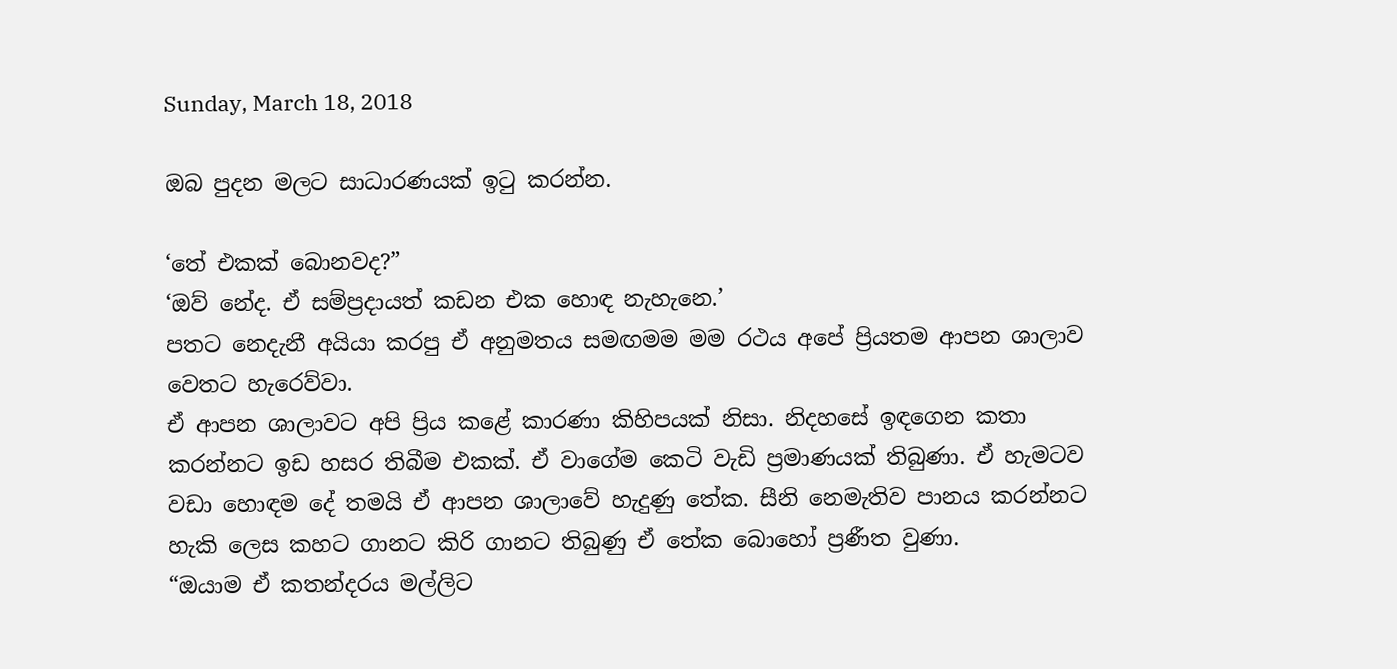Sunday, March 18, 2018

ඔබ පුදන මලට සාධාරණයක් ඉටු කරන්න.

‘තේ එකක් බොනවද?”
‘ඔව් නේද. ඒ සම්ප්‍රදායත් කඩන එක හොඳ නැහැනෙ.’
පතට නෙදැනී අයියා කරපු ඒ අනුමතය සමඟමම මම රථය අපේ ප්‍රියතම ආපන ශාලාව වෙතට හැරෙව්වා.
ඒ ආපන ශාලාවට අපි ප්‍රිය කළේ කාරණා කිහිපයක් නිසා. නිදහසේ ඉඳගෙන කතා කරන්නට ඉඩ හසර තිබීම එකක්. ඒ වාගේම කෙටි වැඩි ප්‍රමාණයක් තිබුණා. ඒ හැමටව වඩා හොඳම දේ තමයි ඒ ආපන ශාලාවේ හැදුණු තේක. සීනි නෙමැතිව පානය කරන්නට හැකි ලෙස කහට ගානට කිරි ගානට තිබුණු ඒ තේක බොහෝ ප්‍රණීත වුණා.
“ඔයාම ඒ කතන්දරය මල්ලිට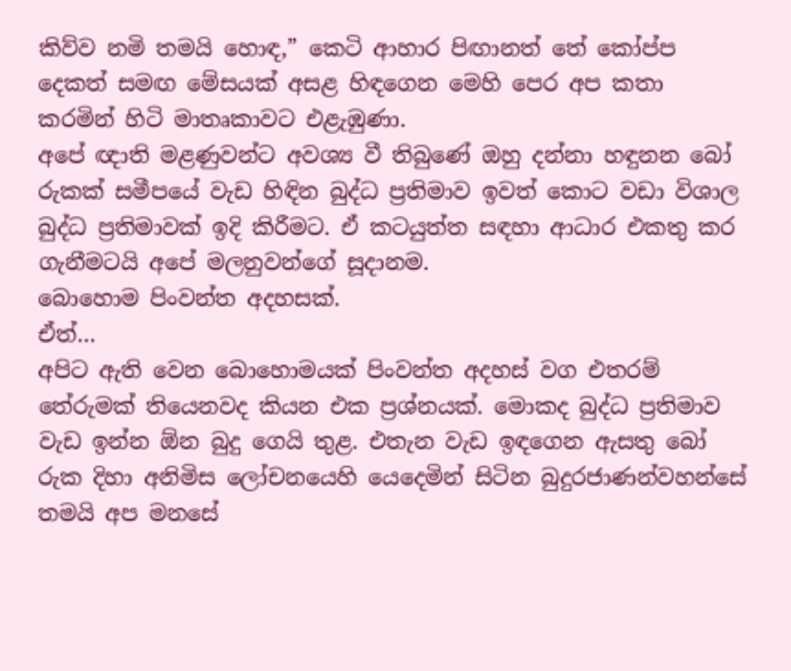කිව්ව නමි තමයි හොඳ,” කෙටි ආහාර පිඟානත් තේ කෝප්ප දෙකත් සමඟ මේසයක් අසළ හිඳගෙන මෙහි පෙර අප කතා කරමින් හිටි මාතෘකාවට එළැඹුණා.
අපේ ඥාති මළණුවන්ට අවශ්‍ය වී තිබුණේ ඔහු දන්නා හඳුනන බෝ රුකක් සමීපයේ වැඩ හිඳින බුද්ධ ප්‍රතිමාව ඉවත් කොට වඩා විශාල බුද්ධ ප්‍රතිමාවක් ඉදි කිරීමට. ඒ කටයුත්ත සඳහා ආධාර එකතු කර ගැනීමටයි අපේ මලනුවන්ගේ සූදානම.
බොහොම පිංවන්ත අදහසක්.
ඒත්…
අපිට ඇති වෙන බොහොමයක් පිංවන්ත අදහස් වග එතරම් තේරුමක් තියෙනවද කියන එක ප්‍රශ්නයක්. මොකද බුද්ධ ප්‍රතිමාව වැඩ ඉන්න ඕන බුදු ගෙයි තුළ. එතැන වැඩ ඉඳගෙන ඇසතු බෝ රුක දිහා අනිමිස ල‍ෝචනයෙහි යෙදෙමින් සිටින බුදුරජාණන්වහන්සේ තමයි අප මනසේ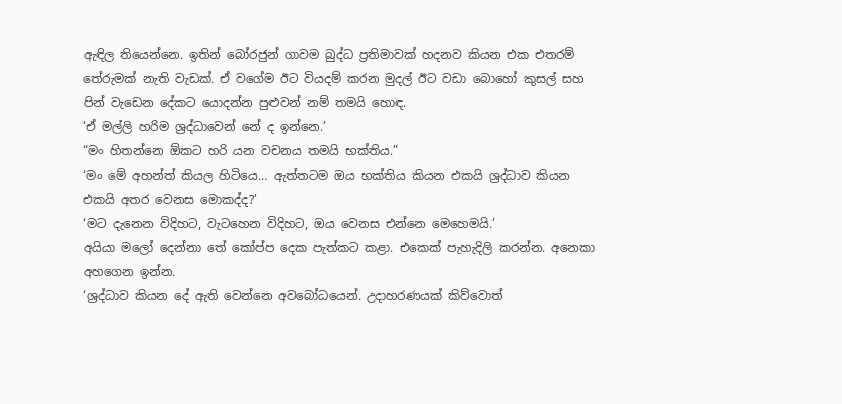ඇඳිල තියෙන්නෙ. ඉතින් බෝරජුන් ගාවම බුද්ධ ප්‍රතිමාවක් හදනව කියන එක එතරම් තේරුමක් නැති වැඩක්. ඒ වගේම ඊට වියදම් කරන මුදල් ඊට වඩා බොහෝ කුසල් සහ පින් වැඩෙන දේකට යොදන්න පුළුවන් නම් තමයි ‍හොඳ.
‘ඒ මල්ලි හරිම ශ්‍රද්ධාවෙන් නේ ද ඉන්නෙ.’
“මං හිතන්නෙ ඕකට හරි යන වචනය තමයි භක්තිය.”
‘මං මේ අහන්ත් කියල හිටියෙ… ඇත්තටම ඔය භක්තිය කියන එකයි ශ්‍රද්ධාව කියන එකයි අතර වෙනස මොකද්ද?’
‘මට දැනෙන විදිහට, වැටහෙන විදිහට, ඔය වෙනස එන්නෙ මෙහෙමයි.’
අයියා මලෝ දෙන්නා තේ කෝප්ප දෙක පැත්කට කළා. එකෙක් පැහැදිලි කරන්න. අනෙකා අහගෙන ඉන්න.
‘ශ්‍රද්ධාව කියන දේ ඇති වෙන්නෙ අවබෝධයෙන්. උදාහරණයක් කිව්වොත්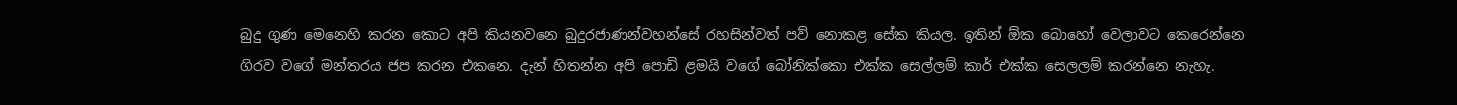බුදු ගුණ මෙනෙහි කරන කොට අපි කියනවනෙ බුදුරජාණන්වහන්සේ රහසින්වත් පව් නොකළ සේක කියල. ඉතින් ඕක බොහෝ වෙලාවට කෙරෙන්නෙ ගිරව වගේ මන්තරය ජප කරන එකනෙ. දැන් හිතන්න අපි පොඩි ළමයි වගේ බෝනික්කො එක්ක සෙල්ලම් කාර් එක්ක සෙලලම් කරන්නෙ නැහැ.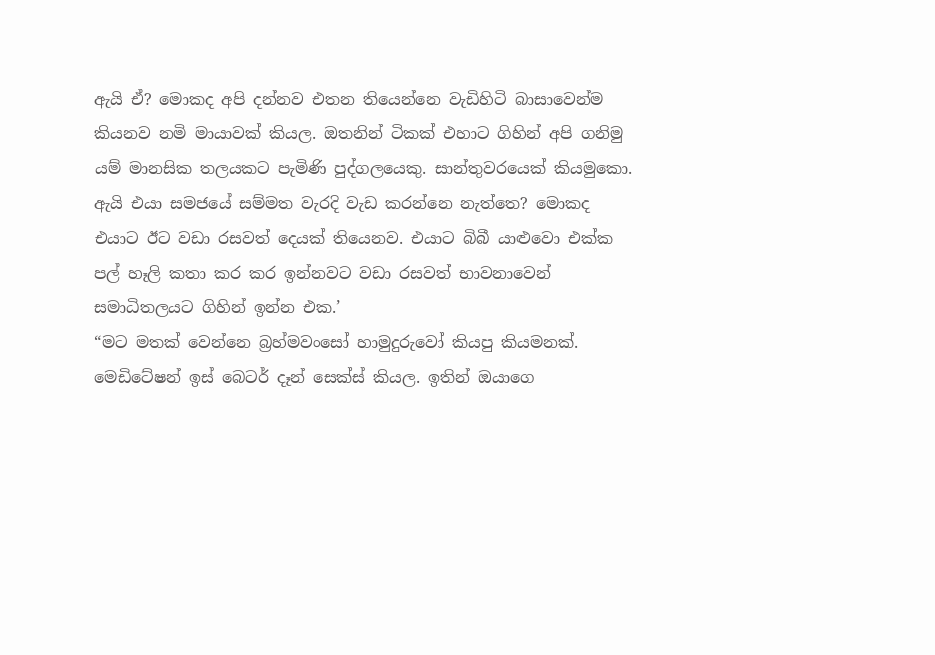ඇයි ඒ? මොකද අපි දන්නව එතන තියෙන්නෙ වැඩිහිටි බාසාවෙන්ම කියනව නමි මායාවක් කියල. ඔතනින් ටිකක් එහාට ගිහින් අපි ගනිමු යම් මානසික තලයකට පැමිණි පුද්ගලයෙකු. සාන්තුවරයෙක් කියමුකො. ඇයි එයා සමජයේ සම්මත වැරදි වැඩ කරන්නෙ නැත්තෙ? මොකද එයාට ඊට වඩා රසවත් දෙයක් තියෙනව. එයාට බිබී යාළුවො එක්ක පල් හෑලි කතා කර කර ඉන්නවට වඩා රසවත් භාවනාවෙන් සමාධිතලයට ගිහින් ඉන්න එක.’
“මට මතක් වෙන්නෙ බ්‍රහ්මවංසෝ හාමුදුරුවෝ කියපු කියමනක්. මෙඩිටේෂන් ඉස් බෙටර් දෑන් සෙක්ස් කියල. ඉතින් ඔයාගෙ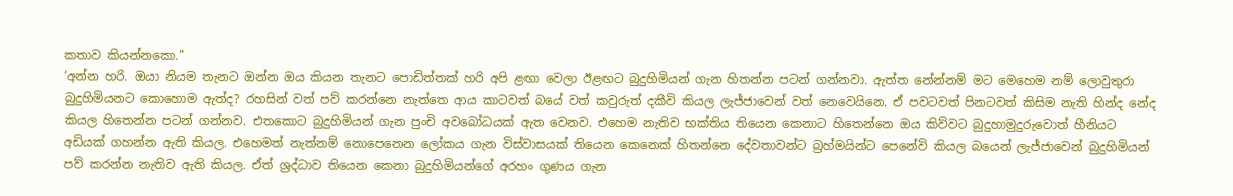කතාව කියන්නකො.”
‘අන්න හරි. ඔයා නියම තැනට ඔන්න ඔය කියන තැනට පොඩිත්තක් හරි අපි ළඟා වෙලා ඊළඟට බුදුහිමියන් ගැන හිතන්න පටන් ගන්නවා. ඇත්ත නේන්නම් මට මෙහෙම නම් ලොවුතුරා බුදුහිමියනට කොහොම ඇත්ද? රහසින් වත් පව් කරන්නෙ නැත්තෙ ආය කාටවත් බයේ වත් කවුරුත් දකීවි කියල ලැජ්ජාවෙන් වත් නෙවෙයිනෙ. ඒ පවටවත් පිනටවත් කිසිම නැති හින්ද නේද කියල හිතෙන්න පටන් ගන්නව. එතකොට බුදුහිමියන් ගැන පුංචි අවබෝධයක් ඇත වෙනව. එහෙම නැතිව භක්තිය තියෙන කෙනාට හිතෙන්නෙ ඔය කිව්වට බුදුහාමුදුරුවොත් හීනියට අඩියක් ගහන්න ඇති කියල. එහෙමත් නැත්නම් නොපෙනෙන ලෝකය ගැන විස්වාසයක් තියෙන කෙනෙක් හිතන්නෙ දේවතාවන්ට බ්‍රහ්මයින්ට පෙනේවි කියල බයෙන් ලැජ්ජාවෙන් බුදුහිමියන් පව් කරන්න නැතිව ඇති කියල. ඒත් ශ්‍රද්ධාව තියෙන කෙනා බුදුහිමියන්ගේ අරහං ගුණය ගැන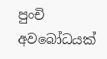පුංචි අවබෝධයක්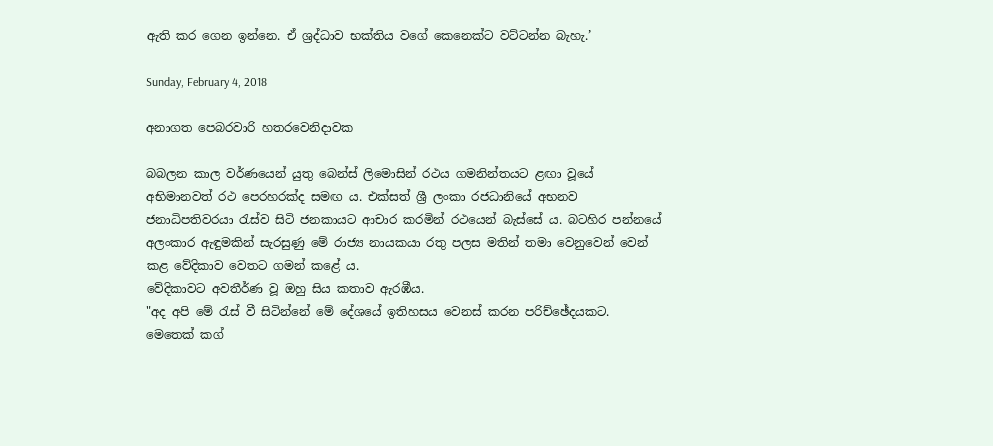ඇති කර ගෙන ඉන්නෙ. ඒ ශ්‍රද්ධාව භක්තිය වගේ කෙනෙක්ට වට්ටන්න බැහැ.’

Sunday, February 4, 2018

අනාගත පෙබරවාරි හතරවෙනිදාවක

බබලන කාල වර්ණයෙන් යුතු බෙන්ස් ලිමොසින් රථය ගමනින්තයට ළඟා වූයේ අභිමානවත් රථ පෙරහරක්ද සමඟ ය. එක්සත් ශ්‍රී ලංකා රජධානියේ අභනව ජනාධිපතිවරයා රැස්ව සිටි ජනකායට ආචාර කරමින් රථයෙන් බැස්සේ ය. බටහිර පන්නයේ අලංකාර ඇඳුමකින් සැරසුණු මේ රාජ්‍ය නායකයා රතු පලස මතින් තමා වෙනුවෙන් වෙන් කළ වේදිකාව වෙතට ගමන් කළේ ය.
වේදිකාවට අවතීර්ණ වූ ඔහු සිය කතාව ඇරඹීය.
"අද අපි මේ රැස් වී සිටින්නේ මේ දේශයේ ඉතිහසය වෙනස් කරන පරිච්ඡේදයකට. මෙතෙක් කග්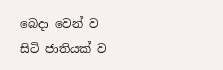බෙදා වෙන් ව සිටි ජාතියක් ව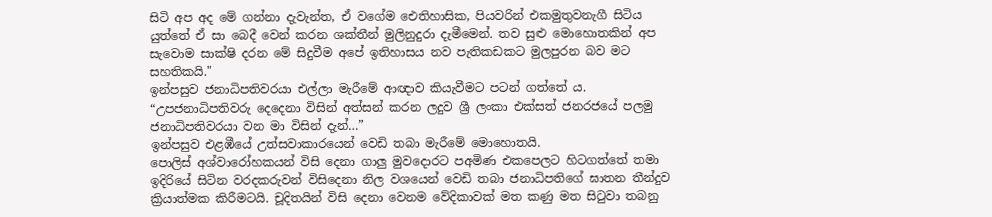සිටි අප අද මේ ගන්නා දැවැන්ත, ඒ වගේම ඓතිහාසික, පියවරින් එකමුතුවනැගී සිටිය යුත්තේ ඒ සා බෙදී වෙන් කරන ශක්තීන් මුලිනුදුරා දැමීමෙන්. තව සුළු මොහොතකින් අප සැවොම සාක්ෂි දරන මේ සිදුවීම අපේ ඉතිහාසය නව පැතිකඩකට මුලපුරන බව මට සහතිකයි."
ඉන්පසුව ජනාධිපතිවරයා එල්ලා මැරීමේ ආඥාව කියැවීමට පටන් ගත්තේ ය.
“උපජනාධිපතිවරු දෙදෙනා විසින් අත්සන් කරන ලදුව ශ්‍රී ලංකා එක්සත් ජනරජයේ පලමු ජනාධිපතිවරයා වන මා විසින් දැන්…”
ඉන්පසුව එළඹීයේ උත්සවාකාරයෙන් වෙඩි තබා මැරීමේ මොහොතයි.
පොලිස් අශ්වාරෝහකයන් විසි දෙනා ගාලු මුවදොරට පඅමිණ එකපෙලට හිටගත්තේ තමා ඉදිරියේ සිටින වරදකරුවන් විසිදෙනා නිල වශයෙන් වෙඩි තබා ජනාධිපතිගේ ඝාතන තීන්දුව ක්‍රියාත්මක කිරීමටයි. චූදිතයින් විසි දෙනා වෙනම වේදිකාවක් මත කණු මත සිටුවා තබනු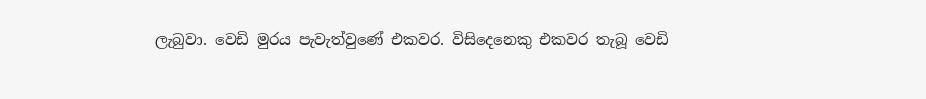ලැබුවා. වෙඩි මුරය පැවැත්වුණේ එකවර. විසිදෙනෙකු එකවර තැබූ වෙඩි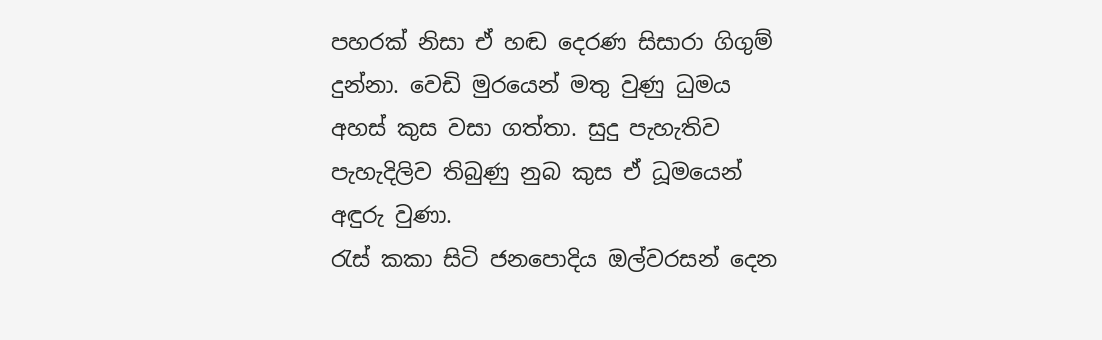පහරක් නිසා ඒ හඬ දෙරණ සිසාරා ගිගුම් දුන්නා. වෙඩි මුරයෙන් මතු වුණු ධුමය අහස් කුස වසා ගත්තා. සුදු පැහැතිව පැහැදිලිව තිබුණු නුබ කුස ඒ ධූමයෙන් අඳුරු වුණා.
රැස් කකා සිටි ජනපොදිය ඔල්වරසන් දෙන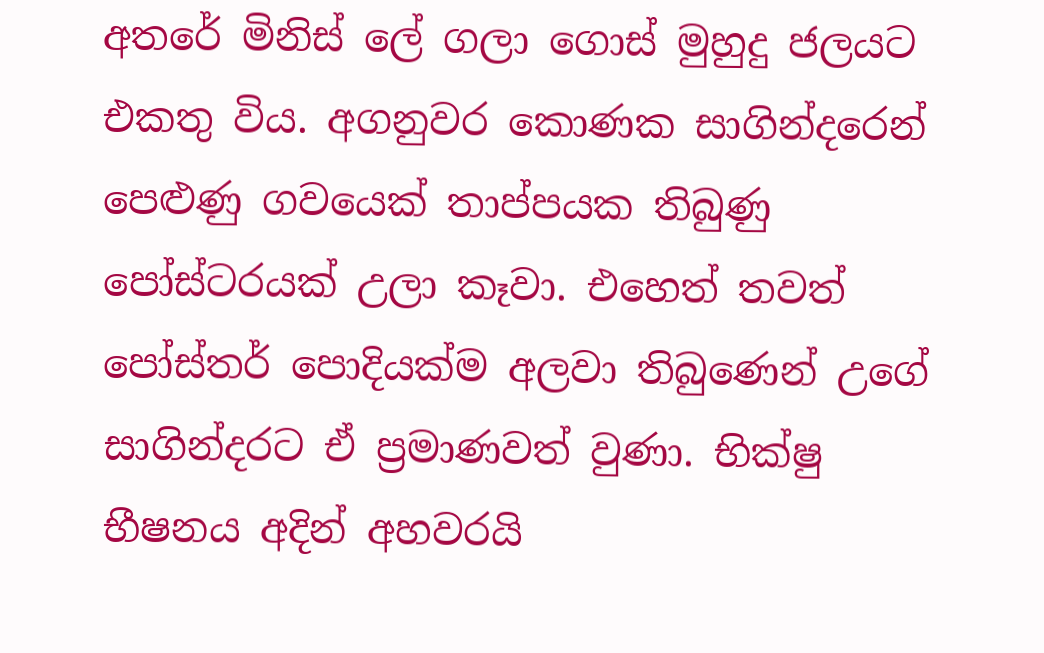අතරේ මිනිස් ලේ ගලා ගොස් මුහුදු ජලයට එකතු විය. අගනුවර කොණක සාගින්දරෙන් පෙළුණු ගවයෙක් තාප්පයක තිබුණු පෝස්ටරයක් උලා කෑවා. එහෙත් තවත් පෝස්තර් පොදියක්ම අලවා තිබුණෙන් උගේ සාගින්දරට ඒ ප්‍රමාණවත් වුණා. භික්ෂු භීෂනය අදින් අහවරයි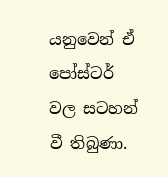යනුවෙන් ඒ පෝස්ටර් වල සටහන් වී තිබුණා.